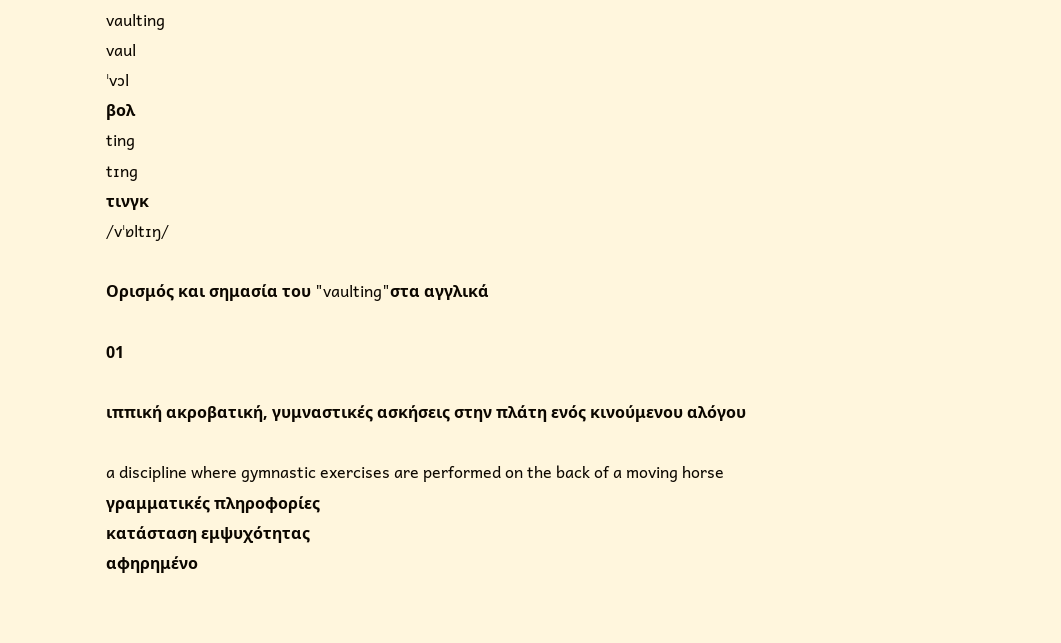vaulting
vaul
ˈvɔl
βολ
ting
tɪng
τινγκ
/vˈɒltɪŋ/

Ορισμός και σημασία του "vaulting"στα αγγλικά

01

ιππική ακροβατική, γυμναστικές ασκήσεις στην πλάτη ενός κινούμενου αλόγου

a discipline where gymnastic exercises are performed on the back of a moving horse
γραμματικές πληροφορίες
κατάσταση εμψυχότητας
αφηρημένο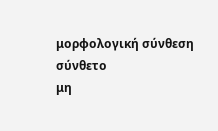μορφολογική σύνθεση
σύνθετο
μη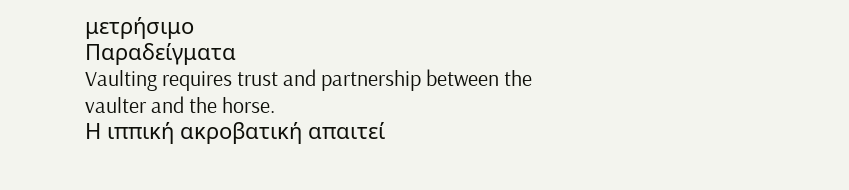μετρήσιμο
Παραδείγματα
Vaulting requires trust and partnership between the vaulter and the horse.
Η ιππική ακροβατική απαιτεί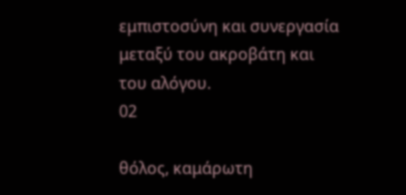εμπιστοσύνη και συνεργασία μεταξύ του ακροβάτη και του αλόγου.
02

θόλος, καμάρωτη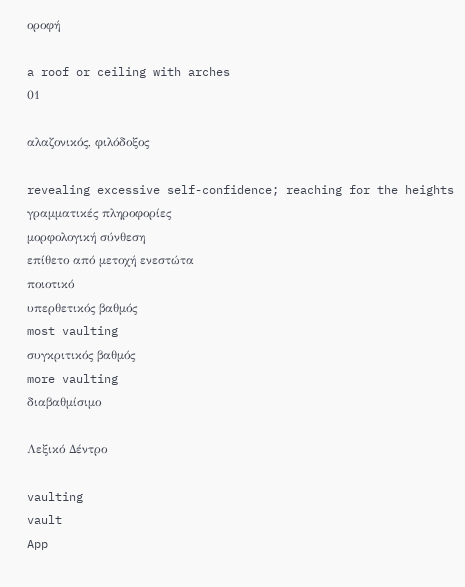οροφή

a roof or ceiling with arches
01

αλαζονικός, φιλόδοξος

revealing excessive self-confidence; reaching for the heights
γραμματικές πληροφορίες
μορφολογική σύνθεση
επίθετο από μετοχή ενεστώτα
ποιοτικό
υπερθετικός βαθμός
most vaulting
συγκριτικός βαθμός
more vaulting
διαβαθμίσιμο

Λεξικό Δέντρο

vaulting
vault
App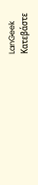LanGeek
Κατεβάστε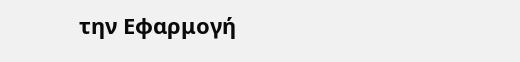την Εφαρμογή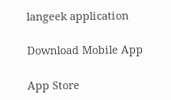langeek application

Download Mobile App

App Store